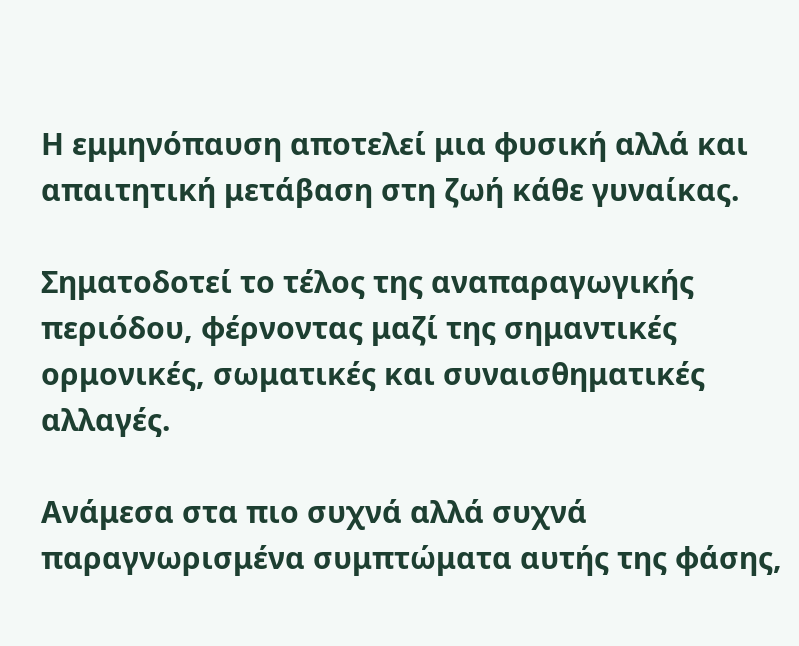Η εμμηνόπαυση αποτελεί μια φυσική αλλά και απαιτητική μετάβαση στη ζωή κάθε γυναίκας.

Σηματοδοτεί το τέλος της αναπαραγωγικής περιόδου, φέρνοντας μαζί της σημαντικές ορμονικές, σωματικές και συναισθηματικές αλλαγές.

Ανάμεσα στα πιο συχνά αλλά συχνά παραγνωρισμένα συμπτώματα αυτής της φάσης,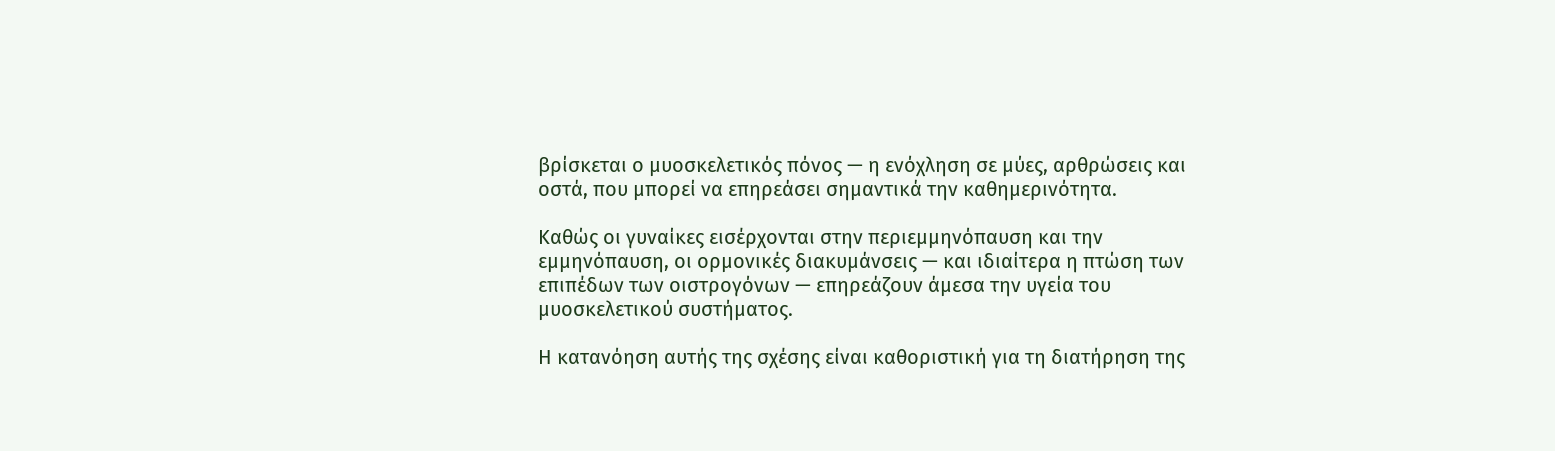βρίσκεται ο μυοσκελετικός πόνος — η ενόχληση σε μύες, αρθρώσεις και οστά, που μπορεί να επηρεάσει σημαντικά την καθημερινότητα.

Καθώς οι γυναίκες εισέρχονται στην περιεμμηνόπαυση και την εμμηνόπαυση, οι ορμονικές διακυμάνσεις — και ιδιαίτερα η πτώση των επιπέδων των οιστρογόνων — επηρεάζουν άμεσα την υγεία του μυοσκελετικού συστήματος.

Η κατανόηση αυτής της σχέσης είναι καθοριστική για τη διατήρηση της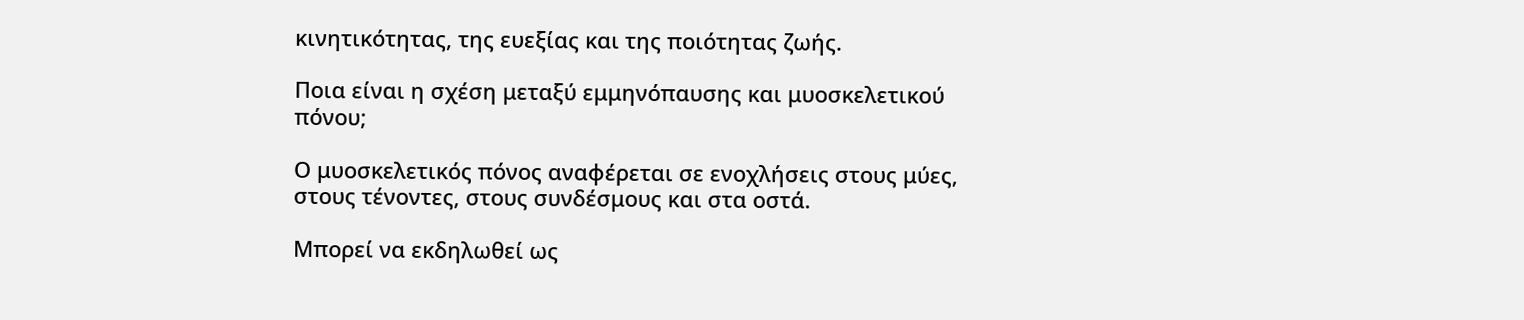κινητικότητας, της ευεξίας και της ποιότητας ζωής.

Ποια είναι η σχέση μεταξύ εμμηνόπαυσης και μυοσκελετικού πόνου;

Ο μυοσκελετικός πόνος αναφέρεται σε ενοχλήσεις στους μύες, στους τένοντες, στους συνδέσμους και στα οστά.

Μπορεί να εκδηλωθεί ως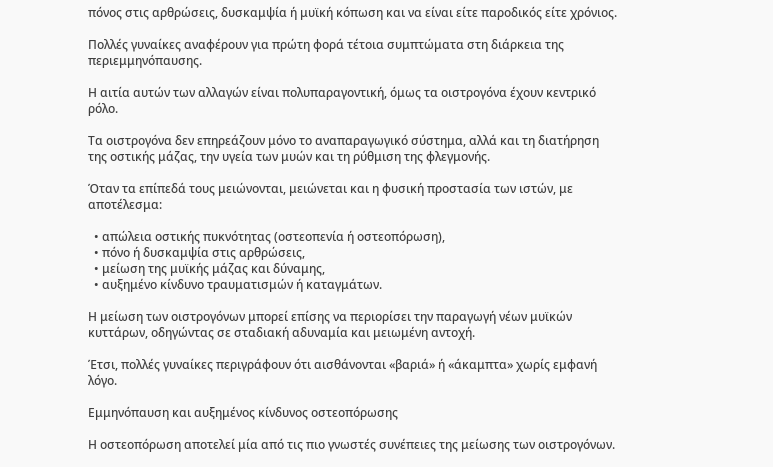πόνος στις αρθρώσεις, δυσκαμψία ή μυϊκή κόπωση και να είναι είτε παροδικός είτε χρόνιος.

Πολλές γυναίκες αναφέρουν για πρώτη φορά τέτοια συμπτώματα στη διάρκεια της περιεμμηνόπαυσης.

Η αιτία αυτών των αλλαγών είναι πολυπαραγοντική, όμως τα οιστρογόνα έχουν κεντρικό ρόλο.

Τα οιστρογόνα δεν επηρεάζουν μόνο το αναπαραγωγικό σύστημα, αλλά και τη διατήρηση της οστικής μάζας, την υγεία των μυών και τη ρύθμιση της φλεγμονής.

Όταν τα επίπεδά τους μειώνονται, μειώνεται και η φυσική προστασία των ιστών, με αποτέλεσμα:

  • απώλεια οστικής πυκνότητας (οστεοπενία ή οστεοπόρωση),
  • πόνο ή δυσκαμψία στις αρθρώσεις,
  • μείωση της μυϊκής μάζας και δύναμης,
  • αυξημένο κίνδυνο τραυματισμών ή καταγμάτων.

Η μείωση των οιστρογόνων μπορεί επίσης να περιορίσει την παραγωγή νέων μυϊκών κυττάρων, οδηγώντας σε σταδιακή αδυναμία και μειωμένη αντοχή.

Έτσι, πολλές γυναίκες περιγράφουν ότι αισθάνονται «βαριά» ή «άκαμπτα» χωρίς εμφανή λόγο.

Εμμηνόπαυση και αυξημένος κίνδυνος οστεοπόρωσης

Η οστεοπόρωση αποτελεί μία από τις πιο γνωστές συνέπειες της μείωσης των οιστρογόνων.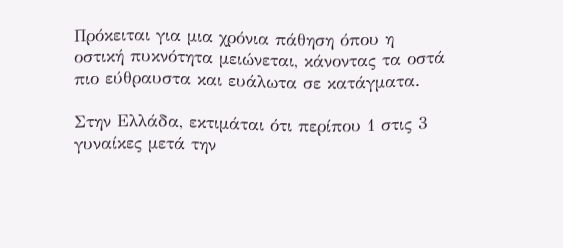Πρόκειται για μια χρόνια πάθηση όπου η οστική πυκνότητα μειώνεται, κάνοντας τα οστά πιο εύθραυστα και ευάλωτα σε κατάγματα.

Στην Ελλάδα, εκτιμάται ότι περίπου 1 στις 3 γυναίκες μετά την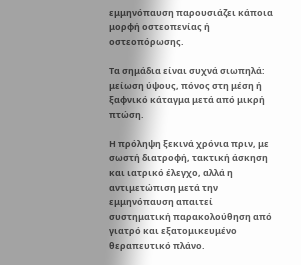εμμηνόπαυση παρουσιάζει κάποια μορφή οστεοπενίας ή οστεοπόρωσης.

Τα σημάδια είναι συχνά σιωπηλά: μείωση ύψους, πόνος στη μέση ή ξαφνικό κάταγμα μετά από μικρή πτώση.

Η πρόληψη ξεκινά χρόνια πριν, με σωστή διατροφή, τακτική άσκηση και ιατρικό έλεγχο, αλλά η αντιμετώπιση μετά την εμμηνόπαυση απαιτεί συστηματική παρακολούθηση από γιατρό και εξατομικευμένο θεραπευτικό πλάνο.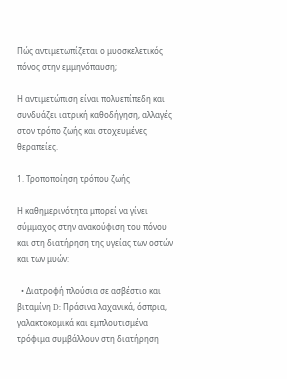Πώς αντιμετωπίζεται ο μυοσκελετικός πόνος στην εμμηνόπαυση;

Η αντιμετώπιση είναι πολυεπίπεδη και συνδυάζει ιατρική καθοδήγηση, αλλαγές στον τρόπο ζωής και στοχευμένες θεραπείες.

1. Τροποποίηση τρόπου ζωής

Η καθημερινότητα μπορεί να γίνει σύμμαχος στην ανακούφιση του πόνου και στη διατήρηση της υγείας των οστών και των μυών:

  • Διατροφή πλούσια σε ασβέστιο και βιταμίνη D: Πράσινα λαχανικά, όσπρια, γαλακτοκομικά και εμπλουτισμένα τρόφιμα συμβάλλουν στη διατήρηση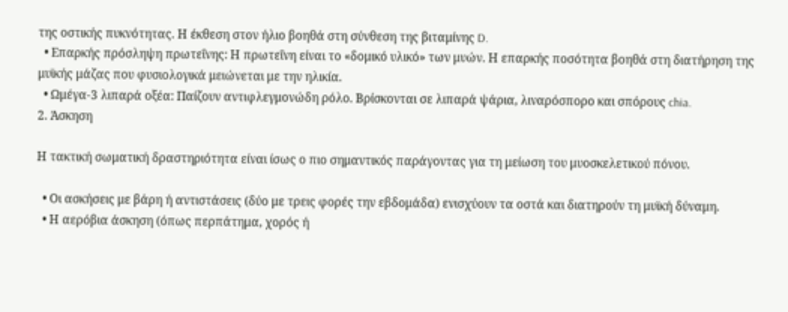της οστικής πυκνότητας. Η έκθεση στον ήλιο βοηθά στη σύνθεση της βιταμίνης D.
  • Επαρκής πρόσληψη πρωτεΐνης: Η πρωτεΐνη είναι το «δομικό υλικό» των μυών. Η επαρκής ποσότητα βοηθά στη διατήρηση της μυϊκής μάζας που φυσιολογικά μειώνεται με την ηλικία.
  • Ωμέγα-3 λιπαρά οξέα: Παίζουν αντιφλεγμονώδη ρόλο. Βρίσκονται σε λιπαρά ψάρια, λιναρόσπορο και σπόρους chia.
2. Άσκηση

Η τακτική σωματική δραστηριότητα είναι ίσως ο πιο σημαντικός παράγοντας για τη μείωση του μυοσκελετικού πόνου.

  • Οι ασκήσεις με βάρη ή αντιστάσεις (δύο με τρεις φορές την εβδομάδα) ενισχύουν τα οστά και διατηρούν τη μυϊκή δύναμη.
  • Η αερόβια άσκηση (όπως περπάτημα, χορός ή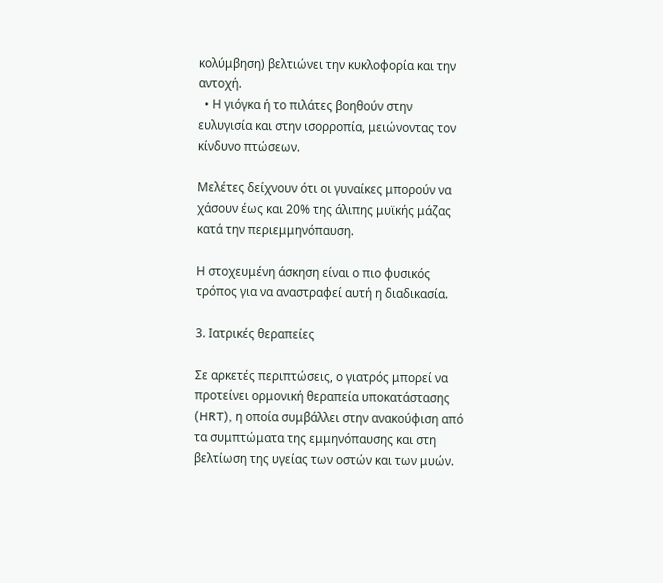κολύμβηση) βελτιώνει την κυκλοφορία και την αντοχή.
  • Η γιόγκα ή το πιλάτες βοηθούν στην ευλυγισία και στην ισορροπία, μειώνοντας τον κίνδυνο πτώσεων.

Μελέτες δείχνουν ότι οι γυναίκες μπορούν να χάσουν έως και 20% της άλιπης μυϊκής μάζας κατά την περιεμμηνόπαυση.

Η στοχευμένη άσκηση είναι ο πιο φυσικός τρόπος για να αναστραφεί αυτή η διαδικασία.

3. Ιατρικές θεραπείες

Σε αρκετές περιπτώσεις, ο γιατρός μπορεί να προτείνει ορμονική θεραπεία υποκατάστασης (HRT), η οποία συμβάλλει στην ανακούφιση από τα συμπτώματα της εμμηνόπαυσης και στη βελτίωση της υγείας των οστών και των μυών.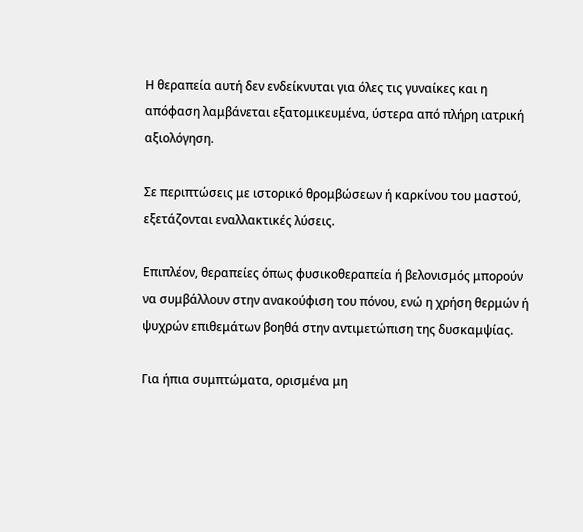Η θεραπεία αυτή δεν ενδείκνυται για όλες τις γυναίκες και η απόφαση λαμβάνεται εξατομικευμένα, ύστερα από πλήρη ιατρική αξιολόγηση.

Σε περιπτώσεις με ιστορικό θρομβώσεων ή καρκίνου του μαστού, εξετάζονται εναλλακτικές λύσεις.

Επιπλέον, θεραπείες όπως φυσικοθεραπεία ή βελονισμός μπορούν να συμβάλλουν στην ανακούφιση του πόνου, ενώ η χρήση θερμών ή ψυχρών επιθεμάτων βοηθά στην αντιμετώπιση της δυσκαμψίας.

Για ήπια συμπτώματα, ορισμένα μη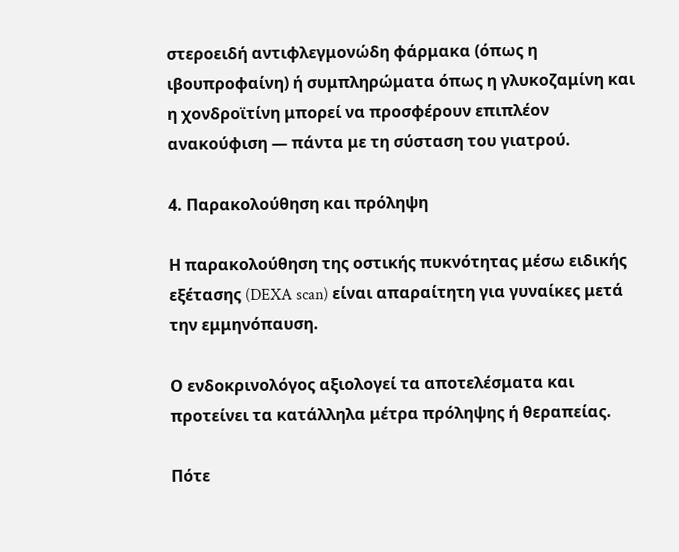στεροειδή αντιφλεγμονώδη φάρμακα (όπως η ιβουπροφαίνη) ή συμπληρώματα όπως η γλυκοζαμίνη και η χονδροϊτίνη μπορεί να προσφέρουν επιπλέον ανακούφιση — πάντα με τη σύσταση του γιατρού.

4. Παρακολούθηση και πρόληψη

Η παρακολούθηση της οστικής πυκνότητας μέσω ειδικής εξέτασης (DEXA scan) είναι απαραίτητη για γυναίκες μετά την εμμηνόπαυση.

Ο ενδοκρινολόγος αξιολογεί τα αποτελέσματα και προτείνει τα κατάλληλα μέτρα πρόληψης ή θεραπείας.

Πότε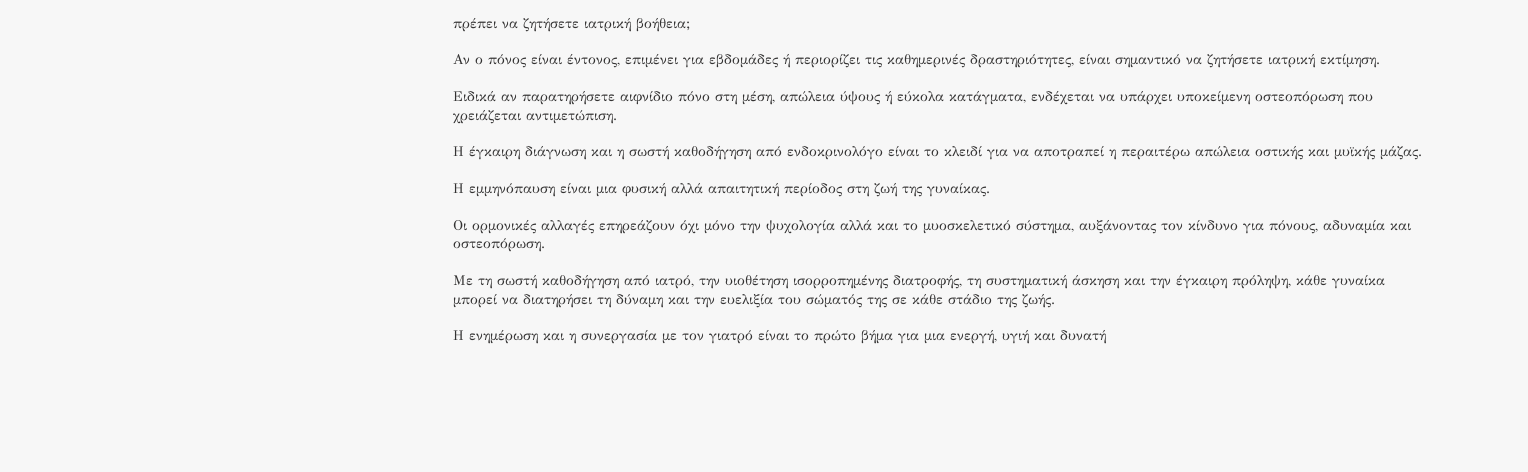πρέπει να ζητήσετε ιατρική βοήθεια;

Αν ο πόνος είναι έντονος, επιμένει για εβδομάδες ή περιορίζει τις καθημερινές δραστηριότητες, είναι σημαντικό να ζητήσετε ιατρική εκτίμηση.

Ειδικά αν παρατηρήσετε αιφνίδιο πόνο στη μέση, απώλεια ύψους ή εύκολα κατάγματα, ενδέχεται να υπάρχει υποκείμενη οστεοπόρωση που χρειάζεται αντιμετώπιση.

Η έγκαιρη διάγνωση και η σωστή καθοδήγηση από ενδοκρινολόγο είναι το κλειδί για να αποτραπεί η περαιτέρω απώλεια οστικής και μυϊκής μάζας.

Η εμμηνόπαυση είναι μια φυσική αλλά απαιτητική περίοδος στη ζωή της γυναίκας.

Οι ορμονικές αλλαγές επηρεάζουν όχι μόνο την ψυχολογία αλλά και το μυοσκελετικό σύστημα, αυξάνοντας τον κίνδυνο για πόνους, αδυναμία και οστεοπόρωση.

Με τη σωστή καθοδήγηση από ιατρό, την υιοθέτηση ισορροπημένης διατροφής, τη συστηματική άσκηση και την έγκαιρη πρόληψη, κάθε γυναίκα μπορεί να διατηρήσει τη δύναμη και την ευελιξία του σώματός της σε κάθε στάδιο της ζωής.

Η ενημέρωση και η συνεργασία με τον γιατρό είναι το πρώτο βήμα για μια ενεργή, υγιή και δυνατή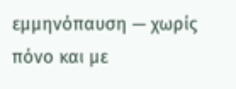εμμηνόπαυση — χωρίς πόνο και με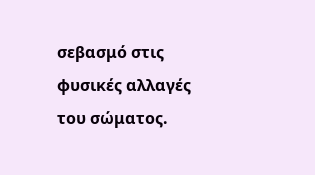σεβασμό στις φυσικές αλλαγές του σώματος.